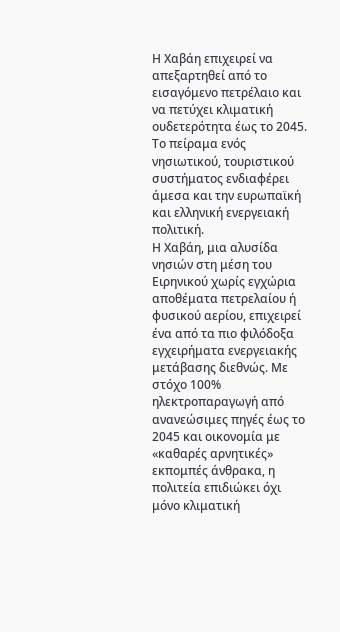Η Χαβάη επιχειρεί να απεξαρτηθεί από το εισαγόμενο πετρέλαιο και να πετύχει κλιματική ουδετερότητα έως το 2045. Το πείραμα ενός νησιωτικού, τουριστικού συστήματος ενδιαφέρει άμεσα και την ευρωπαϊκή και ελληνική ενεργειακή πολιτική.
Η Χαβάη, μια αλυσίδα νησιών στη μέση του Ειρηνικού χωρίς εγχώρια αποθέματα πετρελαίου ή φυσικού αερίου, επιχειρεί ένα από τα πιο φιλόδοξα εγχειρήματα ενεργειακής μετάβασης διεθνώς. Με στόχο 100% ηλεκτροπαραγωγή από ανανεώσιμες πηγές έως το 2045 και οικονομία με «καθαρές αρνητικές» εκπομπές άνθρακα, η πολιτεία επιδιώκει όχι μόνο κλιματική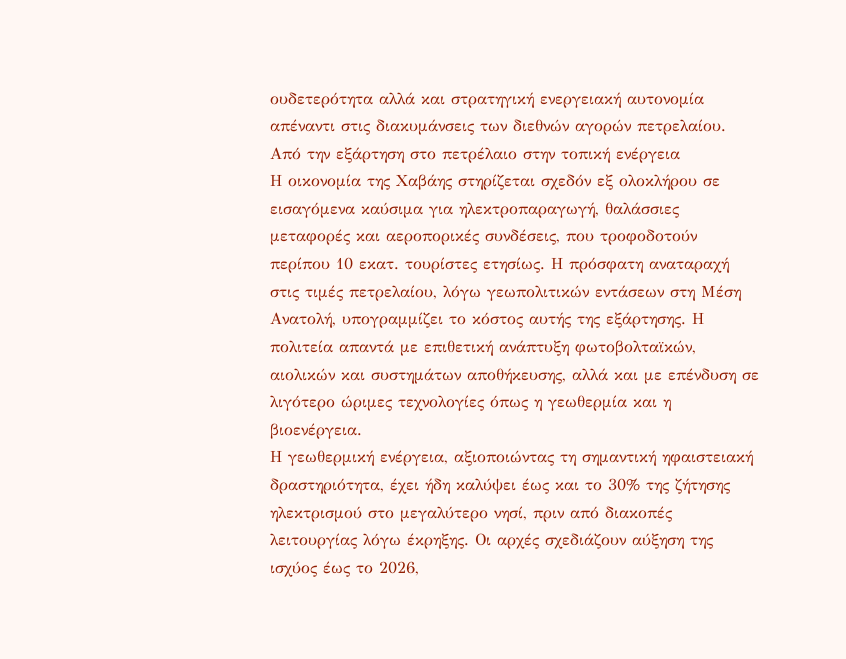ουδετερότητα αλλά και στρατηγική ενεργειακή αυτονομία απέναντι στις διακυμάνσεις των διεθνών αγορών πετρελαίου.
Από την εξάρτηση στο πετρέλαιο στην τοπική ενέργεια
Η οικονομία της Χαβάης στηρίζεται σχεδόν εξ ολοκλήρου σε εισαγόμενα καύσιμα για ηλεκτροπαραγωγή, θαλάσσιες μεταφορές και αεροπορικές συνδέσεις, που τροφοδοτούν περίπου 10 εκατ. τουρίστες ετησίως. Η πρόσφατη αναταραχή στις τιμές πετρελαίου, λόγω γεωπολιτικών εντάσεων στη Μέση Ανατολή, υπογραμμίζει το κόστος αυτής της εξάρτησης. Η πολιτεία απαντά με επιθετική ανάπτυξη φωτοβολταϊκών, αιολικών και συστημάτων αποθήκευσης, αλλά και με επένδυση σε λιγότερο ώριμες τεχνολογίες όπως η γεωθερμία και η βιοενέργεια.
Η γεωθερμική ενέργεια, αξιοποιώντας τη σημαντική ηφαιστειακή δραστηριότητα, έχει ήδη καλύψει έως και το 30% της ζήτησης ηλεκτρισμού στο μεγαλύτερο νησί, πριν από διακοπές λειτουργίας λόγω έκρηξης. Οι αρχές σχεδιάζουν αύξηση της ισχύος έως το 2026,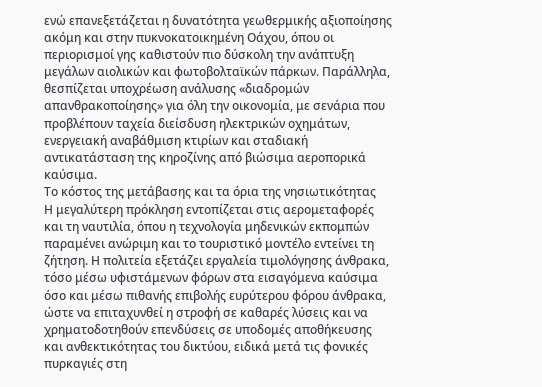ενώ επανεξετάζεται η δυνατότητα γεωθερμικής αξιοποίησης ακόμη και στην πυκνοκατοικημένη Οάχου, όπου οι περιορισμοί γης καθιστούν πιο δύσκολη την ανάπτυξη μεγάλων αιολικών και φωτοβολταϊκών πάρκων. Παράλληλα, θεσπίζεται υποχρέωση ανάλυσης «διαδρομών απανθρακοποίησης» για όλη την οικονομία, με σενάρια που προβλέπουν ταχεία διείσδυση ηλεκτρικών οχημάτων, ενεργειακή αναβάθμιση κτιρίων και σταδιακή αντικατάσταση της κηροζίνης από βιώσιμα αεροπορικά καύσιμα.
Το κόστος της μετάβασης και τα όρια της νησιωτικότητας
Η μεγαλύτερη πρόκληση εντοπίζεται στις αερομεταφορές και τη ναυτιλία, όπου η τεχνολογία μηδενικών εκπομπών παραμένει ανώριμη και το τουριστικό μοντέλο εντείνει τη ζήτηση. Η πολιτεία εξετάζει εργαλεία τιμολόγησης άνθρακα, τόσο μέσω υφιστάμενων φόρων στα εισαγόμενα καύσιμα όσο και μέσω πιθανής επιβολής ευρύτερου φόρου άνθρακα, ώστε να επιταχυνθεί η στροφή σε καθαρές λύσεις και να χρηματοδοτηθούν επενδύσεις σε υποδομές αποθήκευσης και ανθεκτικότητας του δικτύου, ειδικά μετά τις φονικές πυρκαγιές στη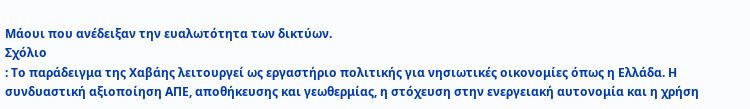Μάουι που ανέδειξαν την ευαλωτότητα των δικτύων.
Σχόλιο
: Το παράδειγμα της Χαβάης λειτουργεί ως εργαστήριο πολιτικής για νησιωτικές οικονομίες όπως η Ελλάδα. Η συνδυαστική αξιοποίηση ΑΠΕ, αποθήκευσης και γεωθερμίας, η στόχευση στην ενεργειακή αυτονομία και η χρήση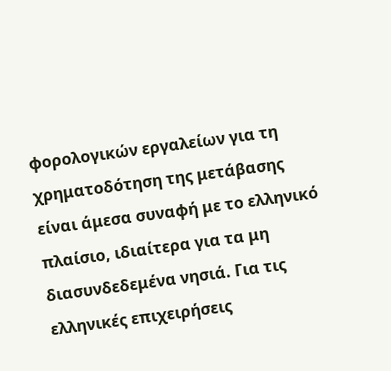φορολογικών εργαλείων για τη χρηματοδότηση της μετάβασης είναι άμεσα συναφή με το ελληνικό πλαίσιο, ιδιαίτερα για τα μη διασυνδεδεμένα νησιά. Για τις ελληνικές επιχειρήσεις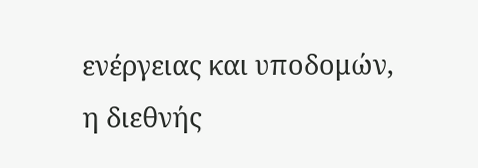ενέργειας και υποδομών, η διεθνής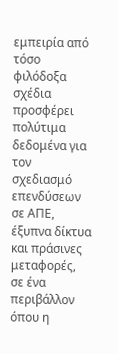εμπειρία από τόσο φιλόδοξα σχέδια προσφέρει πολύτιμα δεδομένα για τον σχεδιασμό επενδύσεων σε ΑΠΕ, έξυπνα δίκτυα και πράσινες μεταφορές, σε ένα περιβάλλον όπου η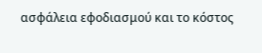ασφάλεια εφοδιασμού και το κόστος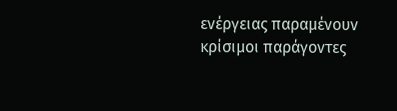ενέργειας παραμένουν κρίσιμοι παράγοντες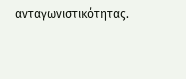ανταγωνιστικότητας.